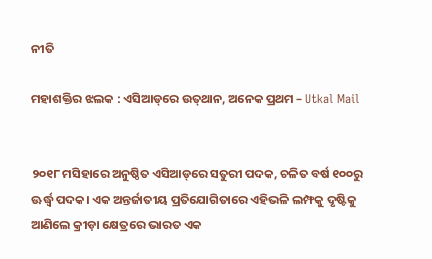ନୀତି

ମହାଶକ୍ତିର ଝଲକ : ଏସିଆଡ୍‌ରେ ଉତ୍‌ଥାନ, ଅନେକ ପ୍ରଥମ – Utkal Mail


୨୦୧୮ ମସିହାରେ ଅନୁଷ୍ଠିତ ଏସିଆଡ୍‌ରେ ସତୁରୀ ପଦକ, ଚଳିତ ବର୍ଷ ୧୦୦ରୁ ଊର୍ଦ୍ଧ୍ବ ପଦକ। ଏକ ଅନ୍ତର୍ଜାତୀୟ ପ୍ରତିଯୋଗିତାରେ ଏହିଭଳି ଲମ୍ଫକୁ ଦୃଷ୍ଟିକୁ ଆଣିଲେ କ୍ରୀଡ଼ା କ୍ଷେତ୍ରରେ ଭାରତ ଏକ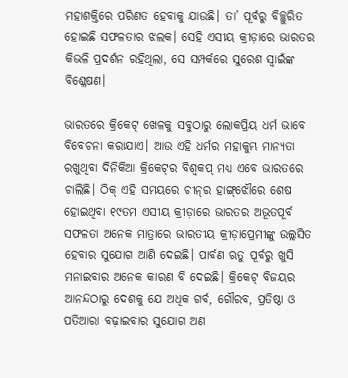ମହାଶକ୍ତିରେ ପରିଣତ ହେବାକୁ ଯାଉଛି। ତା’ ପୂର୍ବରୁ ବିଚ୍ଛୁରିତ ହୋଇଛି ସଫଳତାର ଝଲକ। ସେହି ଏସୀୟ କ୍ରୀଡ଼ାରେ ଭାରତର କିଭଳି ପ୍ରଦର୍ଶନ ରହିଥିଲା, ସେ ସମ୍ପର୍କରେ ସୁରେଶ ସ୍ବାଇଁଙ୍କ ବିଶ୍ଳେଷଣ।

ଭାରତରେ କ୍ରିକେଟ୍‌ ଖେଳକୁ ସବୁଠାରୁ ଲୋକପ୍ରିୟ ଧର୍ମ ଭାବେ ବିବେଚନା କରାଯାଏ। ଆଉ ଏହି ଧର୍ମର ମହାକୁମ୍ଭ ମାନ୍ୟତା ରଖୁଥିବା ଦିନିକିଆ କ୍ରିକେଟ୍‌ର ବିଶ୍ବକପ୍‌ ମଧ୍ୟ ଏବେ ଭାରତରେ ଚାଲିଛି। ଠିକ୍ ଏହି ସମୟରେ ଚୀନ୍‌ର ହାଙ୍ଗ୍‌ଝୌରେ ଶେଷ ହୋଇଥିବା ୧୯ତମ ଏସୀୟ କ୍ରୀଡ଼ାରେ ଭାରତର ଅଭୂତପୂର୍ବ ସଫଳତା ଅନେକ ମାତ୍ରାରେ ଭାରତୀୟ କ୍ରୀଡ଼ାପ୍ରେମୀଙ୍କୁ ଉଲ୍ଲସିତ ହେବାର ସୁଯୋଗ ଆଣି ଦେଇଛି। ପାର୍ବଣ ଋତୁ ପୂର୍ବରୁ ଖୁସି ମନାଇବାର ଅନେକ କାରଣ ବି ଦେଇଛି। କ୍ରିକେଟ୍ ବିଜୟର ଆନନ୍ଦଠାରୁ ଦେଶକୁ ଯେ ଅଧିକ ଗର୍ବ, ଗୌରବ, ପ୍ରତିଷ୍ଠା ଓ ପତିଆରା ବଢ଼ାଇବାର ସୁଯୋଗ ଅଣ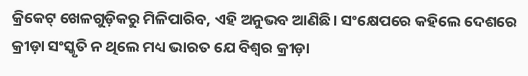କ୍ରିକେଟ୍‌ ଖେଳଗୁଡ଼ିକରୁ ମିଳିପାରିବ, ଏହି ଅନୁଭବ ଆଣିଛି। ସଂକ୍ଷେପରେ କହିଲେ ଦେଶରେ କ୍ରୀଡ଼ା ସଂସ୍କୃତି ନ ଥିଲେ ମଧ୍ୟ ଭାରତ ଯେ ବିଶ୍ବର କ୍ରୀଡ଼ା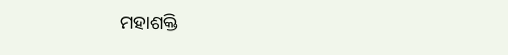ମହାଶକ୍ତି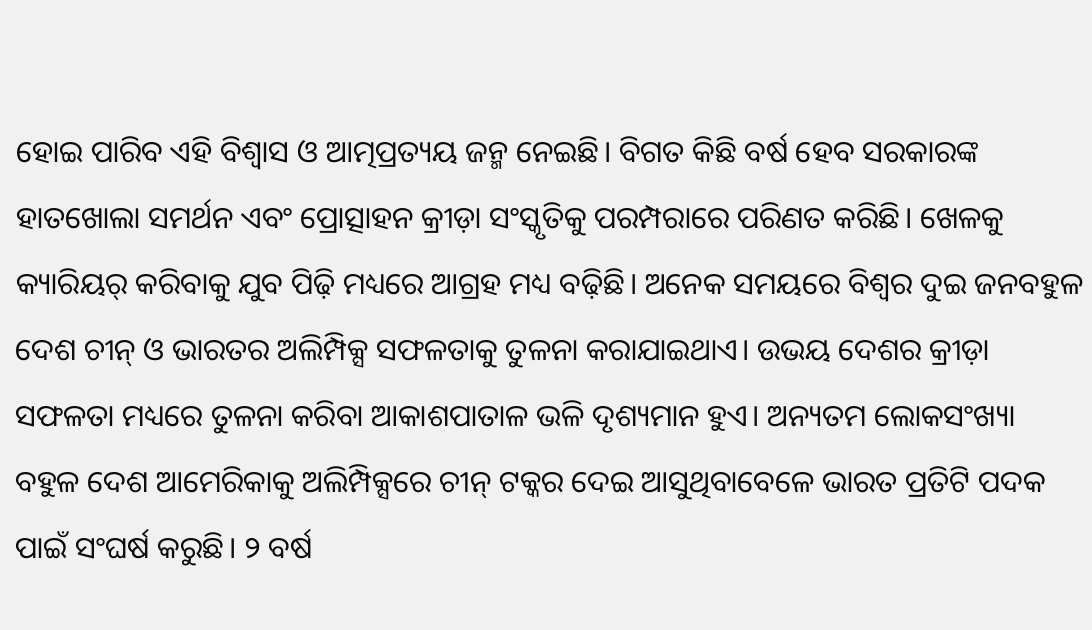ହୋଇ ପାରିବ ଏହି ବିଶ୍ବାସ ଓ ଆତ୍ମପ୍ରତ୍ୟୟ ଜନ୍ମ ନେଇଛି। ବିଗତ କିଛି ବର୍ଷ ହେବ ସରକାରଙ୍କ ହାତଖୋଲା ସମର୍ଥନ ଏବଂ ପ୍ରୋତ୍ସାହନ କ୍ରୀଡ଼ା ସଂସ୍କୃତିକୁ ପରମ୍ପରାରେ ପରିଣତ କରିଛି। ଖେଳକୁ କ୍ୟାରିୟର୍ କରିବାକୁ ଯୁବ ପିଢ଼ି ମଧ୍ୟରେ ଆଗ୍ରହ ମଧ୍ୟ ବଢ଼ିଛି। ଅନେକ ସମୟରେ ବିଶ୍ବର ଦୁଇ ଜନବହୁଳ ଦେଶ ଚୀନ୍‌ ଓ ଭାରତର ଅଲିମ୍ପିକ୍ସ ସଫଳତାକୁ ତୁଳନା କରାଯାଇଥାଏ। ଉଭୟ ଦେଶର କ୍ରୀଡ଼ା ସଫଳତା ମଧ୍ୟରେ ତୁଳନା କରିବା ଆକାଶପାତାଳ ଭଳି ଦୃଶ୍ୟମାନ ହୁଏ। ଅନ୍ୟତମ ଲୋକସଂଖ୍ୟା ବହୁଳ ଦେଶ ଆମେରିକାକୁ ଅଲିମ୍ପିକ୍ସରେ ଚୀନ୍‌ ଟକ୍କର ଦେଇ ଆସୁଥିବାବେଳେ ଭାରତ ପ୍ରତିଟି ପଦକ ପାଇଁ ସଂଘର୍ଷ କରୁଛି। ୨ ବର୍ଷ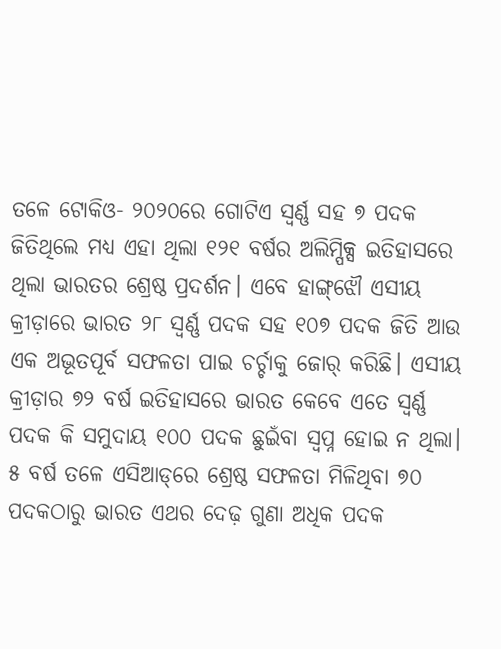ତଳେ‌ ‌ଟୋକିଓ- ୨୦୨୦ରେ ଗୋଟିଏ ସ୍ବର୍ଣ୍ଣ ସହ ୭ ପଦକ ଜିତିଥିଲେ ମଧ୍ୟ ଏହା ଥିଲା ୧୨୧ ବର୍ଷର ଅଲିମ୍ପିକ୍ସ ଇତିହାସରେ ଥିଲା ଭାରତର ଶ୍ରେଷ୍ଠ ପ୍ରଦର୍ଶନ। ଏବେ ହାଙ୍ଗ୍‌ଝୌ ଏସୀୟ କ୍ରୀଡ଼ାରେ ଭାରତ ୨୮ ସ୍ବର୍ଣ୍ଣ ପଦକ ସହ ୧୦୭ ପଦକ ଜିତି ଆଉ ଏକ ଅଭୂତପୂର୍ବ ସଫଳତା ପାଇ ଚର୍ଚ୍ଚାକୁ ଜୋର୍‌ କରିଛି। ଏସୀୟ କ୍ରୀଡ଼ାର ୭୨ ବର୍ଷ ଇତିହାସରେ ଭାରତ କେବେ ଏତେ ସ୍ବର୍ଣ୍ଣ ପଦକ କି ସମୁଦାୟ ୧୦୦ ପଦକ ଛୁଇଁବା ସ୍ବପ୍ନ ହୋଇ ନ ଥିଲା। ୫ ବର୍ଷ ତଳେ ଏସିଆଡ୍‌ରେ ଶ୍ରେଷ୍ଠ ସଫଳତା ମିଳିଥିବା ୭୦ ପଦକଠାରୁ ଭାରତ ଏଥର ଦେଢ଼ ଗୁଣା ଅଧିକ ପଦକ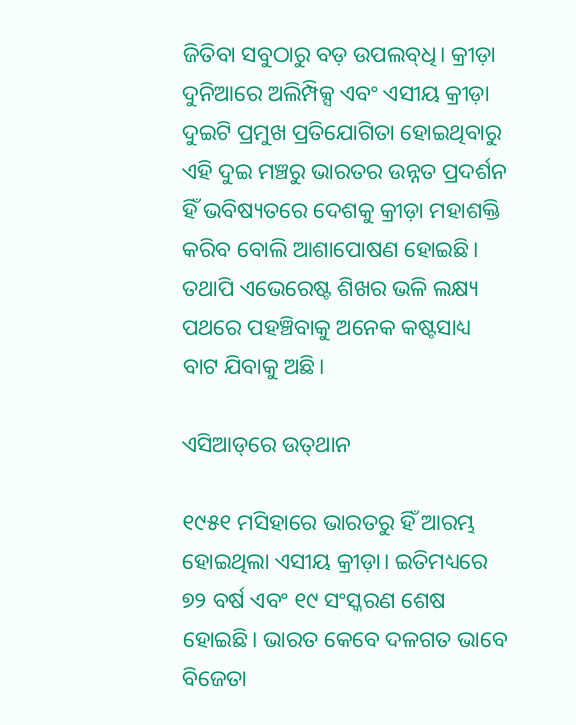ଜିତିବା ସବୁଠାରୁ ବଡ଼ ଉପଲବ୍‌ଧି। କ୍ରୀଡ଼ା ଦୁନିଆରେ ଅଲିମ୍ପିକ୍ସ ଏବଂ ଏସୀୟ କ୍ରୀଡ଼ା ଦୁଇଟି ପ୍ରମୁଖ ପ୍ରତିଯୋଗିତା ହୋଇଥିବାରୁ ଏହି ଦୁଇ ମଞ୍ଚରୁ ଭାରତର ଉନ୍ନତ ପ୍ରଦର୍ଶନ ହିଁ ଭବିଷ୍ୟତରେ ଦେଶକୁ କ୍ରୀଡ଼ା ମହାଶକ୍ତି କରିବ ବୋଲି ଆଶାପୋଷଣ ହୋଇଛି। ତଥାପି ଏଭେରେଷ୍ଟ ଶିଖର ଭଳି ଲକ୍ଷ୍ୟ ପଥରେ ପହଞ୍ଚିବାକୁ ଅନେକ କଷ୍ଟସାଧ୍ୟ ବାଟ ଯିବାକୁ ଅଛି।

ଏସିଆଡ୍‌ରେ ଉତ୍‌ଥାନ

୧୯୫୧ ମସିହାରେ ଭାରତରୁ ହିଁ ଆରମ୍ଭ ହୋଇଥିଲା ଏସୀୟ କ୍ରୀଡ଼ା। ଇତିମଧ୍ୟରେ ୭୨ ବର୍ଷ ଏବଂ ୧୯ ସଂସ୍କରଣ ଶେଷ ହୋଇଛି। ଭାରତ କେବେ ଦଳଗତ ଭାବେ ବିଜେତା‌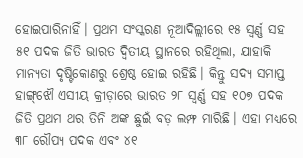ହୋଇପାରିନାହିଁ। ପ୍ରଥମ ସଂସ୍କରଣ ନୂଆଦିଲ୍ଲୀରେ ୧୫ ସ୍ବର୍ଣ୍ଣ ସହ ୫୧ ପଦକ ଜିତି ଭାରତ ଦ୍ବିତୀୟ ସ୍ଥାନରେ ରହିଥିଲା, ଯାହାକି ମାନ୍ୟତା ଦୃଷ୍ଟିକୋଣରୁ ଶ୍ରେଷ୍ଠ ହୋଇ ରହିଛି। କିନ୍ତୁ ସଦ୍ୟ ସମାପ୍ତ ହାଙ୍ଗ୍‌ଝୌ ଏସୀୟ କ୍ରୀଡ଼ାରେ ଭାରତ ୨୮ ସ୍ବର୍ଣ୍ଣ ସହ ୧୦୭ ପଦକ ଜିତି ପ୍ରଥମ ଥର ତିନି ଅଙ୍କ ଛୁଇଁ ବଡ଼ ଲମ୍ଫ ମାରିଛି। ଏହା ମଧ୍ୟରେ ୩୮ ରୌପ୍ୟ ପଦକ ଏବଂ ୪୧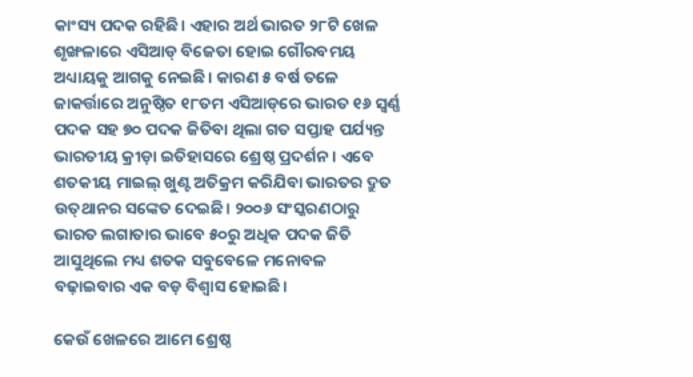କାଂସ୍ୟ ପଦକ ରହିଛି। ଏହାର ଅର୍ଥ ଭାରତ ୨୮ଟି ଖେଳ ଶୃଙ୍ଖଳାରେ ଏସିଆଡ୍‌ ବିଜେତା ହୋଇ ଗୌରବମୟ ଅଧ୍ୟାୟକୁ ଆଗକୁ ନେଇଛି। କାରଣ ୫ ବର୍ଷ ତଳେ ଜାକର୍ତ୍ତାରେ ଅନୁଷ୍ଠିତ ୧୮ତମ ଏସିଆଡ୍‌ରେ ଭାରତ ୧୬ ସ୍ବର୍ଣ୍ଣ ପଦକ ସହ ୭୦ ପଦକ ଜିତିବା ଥିଲା ଗତ ସପ୍ତାହ ପର୍ଯ୍ୟନ୍ତ ଭାରତୀୟ କ୍ରୀଡ଼ା ଇତିହାସରେ ଶ୍ରେଷ୍ଠ ପ୍ରଦର୍ଶନ। ଏବେ ଶତକୀୟ ମାଇଲ୍‌ ଖୁଣ୍ଟ ଅତିକ୍ରମ କରିଯିବା ଭାରତର ଦ୍ରୁତ ଉତ୍‌ଥାନର ସଙ୍କେତ ଦେଇଛି। ୨୦୦୬ ସଂସ୍କରଣଠାରୁ ଭାରତ ଲଗାତାର ଭାବେ ୫୦ରୁ ଅଧିକ ପଦକ ଜିତି ଆସୁଥିଲେ ମଧ୍ୟ ଶତକ ସବୁବେଳେ ମନୋବଳ ବଢ଼ାଇବାର ଏକ ବଡ଼ ବିଶ୍ବାସ ହୋଇଛି।

କେଉଁ ଖେଳରେ ଆମେ ଶ୍ରେଷ୍ଠ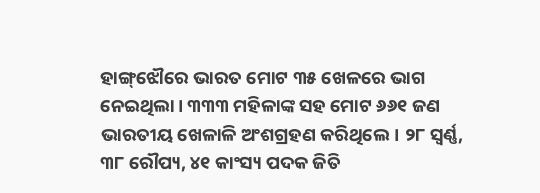ହ‌ାଙ୍ଗ୍‌ଝୌରେ ଭାରତ ମୋଟ ୩୫ ଖେଳରେ ଭାଗ ନେଇଥିଲା। ୩୩୩ ମହିଳାଙ୍କ ସହ ମୋଟ ୬୬୧ ଜଣ ଭାରତୀୟ ଖେଳାଳି ଅଂଶଗ୍ରହଣ କରିଥିଲେ। ୨୮ ସ୍ବର୍ଣ୍ଣ, ୩୮ ରୌପ୍ୟ, ୪୧ କାଂସ୍ୟ ପଦକ ଜିତି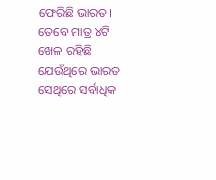ଫେରିଛି ଭାରତ। ତେବେ ମାତ୍ର ୪ଟି ଖେଳ ରହିଛି ଯେଉଁଥିରେ ଭାରତ ସେଥିରେ ସର୍ବାଧିକ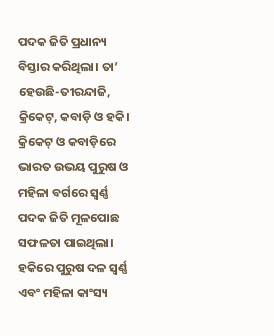ପଦକ ଜିତି ପ୍ରଧାନ୍ୟ ବିସ୍ତାର କରିଥିଲା। ତା’ ହେଉଛି-ତୀରନ୍ଦାଜି, କ୍ରିକେଟ୍‌, କବାଡ଼ି ଓ ହକି। କ୍ରିକେଟ୍ ଓ କବାଡ଼ିରେ ଭାରତ ଉଭୟ ପୁରୁଷ ଓ ମହିଳା ବର୍ଗରେ ସ୍ବର୍ଣ୍ଣ ପଦକ ଜିତି ମୂଳପୋଛ ସଫଳତା ପାଇଥିଲା। ହକିରେ ପୁରୁଷ ଦଳ ସ୍ବର୍ଣ୍ଣ ଏବଂ ମହିଳା କାଂସ୍ୟ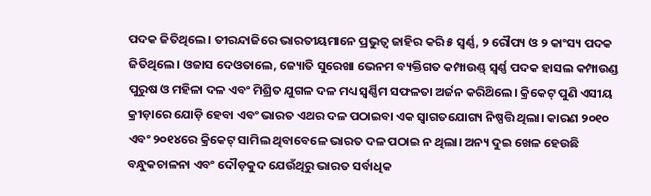ପଦକ ଜିତିଥିଲେ। ତୀରନ୍ଦାଜିରେ ଭାରତୀୟମାନେ ପ୍ରଭୁତ୍ବ ଜାହିର କରି ୫ ସ୍ବର୍ଣ୍ଣ, ୨ ରୌପ୍ୟ ଓ ୨ କାଂସ୍ୟ ପଦକ ଜିତିଥିଲେ। ଓଜାସ ଦେଓତାଲେ, ଜ୍ୟୋତି ସୁରେଖା ଭେନମ ବ୍ୟକ୍ତିଗତ କମ୍ପାଉଣ୍ଡ୍‌ ସ୍ବର୍ଣ୍ଣ ପଦକ ହାସଲ କମ୍ପାଉଣ୍ଡ ପୁରୁଷ ଓ ମହିଳା ଦଳ ଏବଂ ମିଶ୍ରିତ ଯୁଗଳ ଦଳ ମଧ୍ୟ ସ୍ବର୍ଣ୍ଣିମ ସଫଳତା ଅର୍ଜନ କରିଥ‌ିଲେ। କ୍ରିକେଟ୍ ପୁଣି ଏସୀୟ କ୍ରୀଡ଼ାରେ ଯୋଡ଼ି ହେବା ଏବଂ ଭାରତ ଏଥର ଦଳ ପଠାଇବା ଏକ ସ୍ବାଗତଯୋଗ୍ୟ ନିଷ୍ପତ୍ତି ଥିଲା। କାରଣ ୨୦୧୦ ଏବଂ ୨୦୧୪ରେ କ୍ରିକେଟ୍ ସାମିଲ ଥିବାବେଳେ ଭାରତ ଦଳ ପଠାଇ ନ ଥିଲା। ଅନ୍ୟ ଦୁଇ ଖେଳ ହେଉଛି ବନ୍ଧୁକଚାଳନା ଏବଂ ଦୌଡ଼କୁଦ ଯେଉଁଥିରୁ ଭାରତ ସର୍ବାଧିକ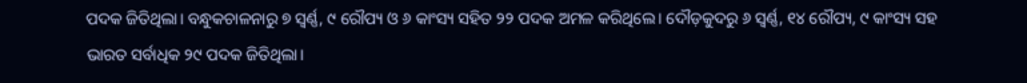ପଦକ ଜିତିଥିଲା। ବନ୍ଧୁକଚାଳନାରୁ ୭ ସ୍ବର୍ଣ୍ଣ, ୯ ରୌପ୍ୟ ଓ ୬ ‌କାଂସ୍ୟ ସହିତ ୨୨ ପଦକ ଅମଳ କରିଥିଲେ। ଦୌଡ଼କୁଦରୁ ୬ ସ୍ବର୍ଣ୍ଣ, ୧୪ ରୌପ୍ୟ, ୯ କାଂସ୍ୟ ସହ ଭାରତ ସର୍ବାଧିକ ୨୯ ପଦକ ଜିତିଥିଲା।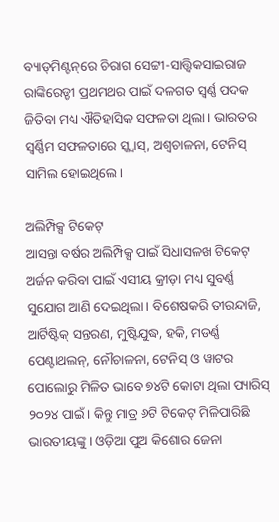ବ୍ୟାଡ୍‌ମିଣ୍ଟନ୍‌ରେ ଚିରାଗ ସେଟ୍ଟୀ-ସାତ୍ତ୍ବିକସାଇରାଜ ରାଙ୍କିରେଡ୍ଡୀ ପ୍ରଥମଥର ପାଇଁ ଦଳଗତ ସ୍ବର୍ଣ୍ଣ ପଦକ ଜିତିବା ମଧ୍ୟ ଐତିହାସିକ ସଫଳତା ଥିଲା। ଭାରତର ସ୍ବର୍ଣ୍ଣିମ ସଫଳତାରେ ସ୍କ୍ବାସ୍‌, ଅଶ୍ବଚାଳନା, ଟେନିସ୍‌ ସାମିଲ ହୋଇଥିଲେ।

ଅଲିମ୍ପିକ୍ସ ଟିକେଟ୍‌
ଆସନ୍ତା ବର୍ଷର ଅଲିମ୍ପିକ୍ସ ପାଇଁ ସିଧାସଳଖ ଟିକେଟ୍ ଅର୍ଜନ କରିବା ପାଇଁ ଏସୀୟ କ୍ରୀଡ଼ା ମଧ୍ୟ ସୁବର୍ଣ୍ଣ ସ‌ୁଯୋଗ ଆଣି ଦେଇଥିଲା। ବିଶେଷକରି ତୀରନ୍ଦାଜି, ଆର୍ଟିଷ୍ଟିକ୍ ସନ୍ତରଣ, ମୁଷ୍ଟିଯୁଦ୍ଧ, ହକି, ମଡର୍ଣ୍ଣ ପେଣ୍ଟାଥଲନ୍‌, ନୌଚାଳନା, ଟେନିସ୍‌ ଓ ୱାଟର ପୋଲୋରୁ ମିଳିତ ଭାବେ ୭୪ଟି କୋଟା ଥିଲା ପ୍ୟାରିସ୍ ୨୦୨୪ ପାଇଁ। କିନ୍ତୁ ମାତ୍ର ୬ଟି ଟିକେଟ୍‌ ମିଳିପାରିଛି ଭାରତୀୟଙ୍କୁ। ଓଡ଼ିଆ ପୁଅ କିଶୋର‌ ଜେନା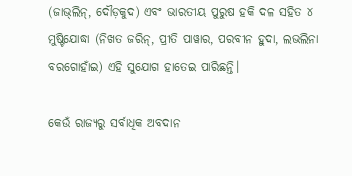(ଜାଭ୍‌ଲିନ୍‌, ଦୌଡ଼କୁଦ) ଏବଂ ଭାରତୀୟ ପୁରୁଷ ହକି ଦଳ ସହିତ ୪ ମୁଷ୍ଟିଯୋଦ୍ଧା (ନିଖତ ଜରିନ୍‌, ପ୍ରୀତି ପାୱାର, ପରବୀନ ହୁଦା, ଲଭଲିନା ବରଗୋହାଁଇ) ଏହି ସୁଯୋଗ ହାତେଇ ପାରିଛନ୍ତି।

କେଉଁ ରାଜ୍ୟରୁ ସର୍ବାଧିକ ଅବଦାନ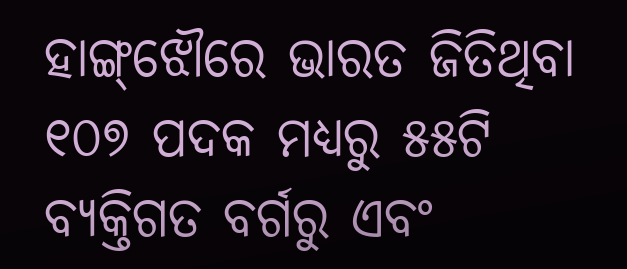ହାଙ୍ଗ୍‌ଝୌରେ ଭାରତ ଜିତିଥିବା ୧୦୭ ପଦକ ମଧ୍ୟରୁ ୫୫ଟି ବ୍ୟକ୍ତିଗତ ବର୍ଗରୁ ଏବଂ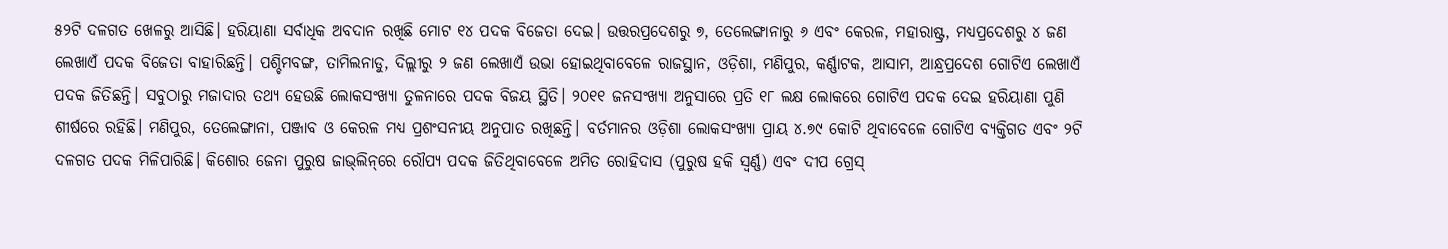୫୨ଟି ଦଳଗତ ଖେଳରୁ ଆସିଛି। ହରିୟାଣା ସର୍ବାଧିକ ଅବଦାନ ରଖିଛି ମୋଟ ୧୪ ପଦକ ବିଜେତା ଦେଇ। ଉତ୍ତରପ୍ରଦେଶରୁ ୭, ତେଲେଙ୍ଗାନାରୁ ୬ ଏବଂ କେରଳ, ମହାରାଷ୍ଟ୍ର, ମଧ୍ୟପ୍ରଦେଶରୁ ୪ ଜଣ ଲେଖାଏଁ ପଦକ ବିଜେତା ବାହାରିଛନ୍ତି। ପଶ୍ଚିମବଙ୍ଗ, ତାମିଲନାଡୁ, ଦିଲ୍ଲୀରୁ ୨ ଜଣ ଲେଖାଏଁ ଉଭା ହୋଇଥିବାବେଳେ ରାଜସ୍ଥାନ, ଓଡ଼ିଶା, ମଣିପୁର, କର୍ଣ୍ଣାଟକ, ଆସାମ, ଆନ୍ଧ୍ରପ୍ରଦେଶ ଗୋଟିଏ ଲେଖାଏଁ ପଦକ ଜିତିଛନ୍ତି। ସବୁଠାରୁ ମଜାଦାର ତଥ୍ୟ ହେଉଛି ଲୋକସଂଖ୍ୟା ତୁଳନାରେ ପଦକ ବିଜୟ ସ୍ଥିତି। ୨୦୧୧ ଜନସଂଖ୍ୟା ଅନୁସାରେ ପ୍ରତି ୧୮ ଲକ୍ଷ ଲୋକରେ ଗୋଟିଏ ପଦକ ଦେଇ ହରିୟାଣା ପୁଣି ଶୀର୍ଷରେ ରହିଛି। ମଣିପୁର, ତେଲେଙ୍ଗାନା, ପଞ୍ଜାବ ଓ କେରଳ ମଧ୍ୟ ପ୍ରଶଂସନୀୟ ଅନୁପାତ ରଖିଛନ୍ତି। ବର୍ତମାନର ଓଡ଼ିଶା ଲୋକସଂଖ୍ୟା ପ୍ରାୟ ୪.୭୯ କୋଟି ଥିବାବେଳେ ଗୋଟିଏ ବ୍ୟକ୍ତିଗତ ଏବଂ ୨ଟି ଦଳଗତ ପଦକ ମିଳିପାରିଛି। କିଶୋର ଜେନା ପୁରୁଷ ଜାଭ୍‌ଲିନ୍‌ରେ ରୌପ୍ୟ ପଦକ ଜିତିଥିବାବେଳେ ଅମିତ ରୋହିଦାସ (ପୁରୁଷ ହକି ସ୍ବର୍ଣ୍ଣ) ଏବଂ ଦୀପ ଗ୍ରେସ୍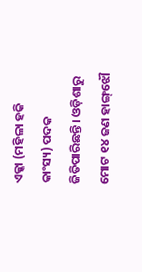ଏକ୍କା (ମହିଳା ହକି କାଂସ୍ୟ) ପଦକ ଜିତିପାରିଛନ୍ତି। ଓଡ଼ିଶାରୁ ମୋଟ ୧୪ ଜଣ ହାଙ୍ଗ୍‌ଝୌ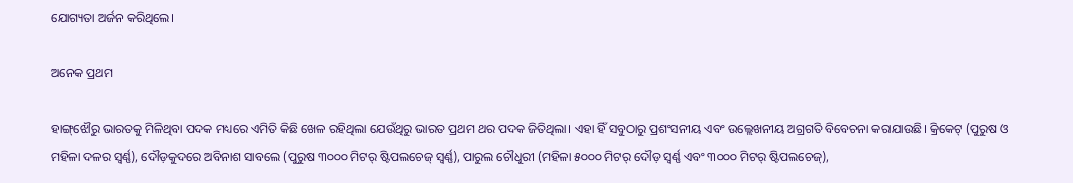ଯୋଗ୍ୟତା ଅର୍ଜନ କରିଥିଲେ।

ଅନେକ ପ୍ରଥମ

ହାଙ୍ଗ୍‌ଝୌରୁ ଭାରତକୁ ମିଳିଥିବା ପଦକ ମଧ୍ୟରେ ଏମିତି କିଛି ଖେଳ ରହିଥିଲା ଯେଉଁଥିରୁ ଭାରତ ପ୍ରଥମ ଥର ପଦକ ଜିତିଥିଲା। ଏହା ହିଁ ସବୁଠାରୁ ପ୍ରଶଂସନୀୟ ଏବଂ ଉଲ୍ଲେଖନୀୟ ଅଗ୍ରଗତି ବିବେଚନା କରାଯାଉଛି। କ୍ରିକେଟ୍‌ (ପୁରୁଷ ଓ ମହିଳା ଦଳର ସ୍ବର୍ଣ୍ଣ), ଦୌଡ଼କୁଦରେ ଅବିନାଶ ସାବଲେ (ପୁରୁଷ ୩୦୦୦ ମିଟର୍‌ ଷ୍ଟିପଲଚେଜ୍‌ ସ୍ବର୍ଣ୍ଣ), ପାରୁଲ ଚୌଧୁରୀ (ମହିଳା ୫୦୦୦ ମିଟର୍‌ ଦୌଡ଼ ସ୍ବର୍ଣ୍ଣ ଏବଂ ୩୦୦୦ ମିଟର୍ ଷ୍ଟିପଲଚେଜ୍‌),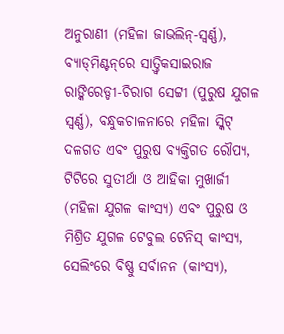ଅନୁରାଣୀ (ମହିଳା ଜାଭଲିନ୍-ସ୍ବର୍ଣ୍ଣ), ବ୍ୟାଡ୍‌ମିଣ୍ଟନ୍‌ରେ ସାତ୍ତ୍ବିକସାଇରାଜ ରାଙ୍କିରେଡ୍ଡୀ-ଚିରାଗ ସେଟ୍ଟୀ (ପୁରୁଷ ଯୁଗଳ ସ୍ବର୍ଣ୍ଣ), ବନ୍ଧୁକଚାଳନାରେ ମହିଳା ସ୍କିଟ୍‌ ଦଳଗତ ଏବଂ ପୁରୁଷ ବ୍ୟକ୍ତିଗତ ରୌପ୍ୟ, ଟିଟିରେ ସୁତୀର୍ଥା ଓ ଆହିକା ମୁଖାର୍ଜୀ (ମହିଳା ଯୁଗଳ କାଂସ୍ୟ) ଏବଂ ପୁରୁଷ ଓ ମିଶ୍ରିତ ଯୁଗଳ ଟେବୁଲ ଟେନିସ୍ କାଂସ୍ୟ, ସେଲିଂରେ ବିଷ୍ଣୁ ସର୍ବାନନ (କାଂସ୍ୟ),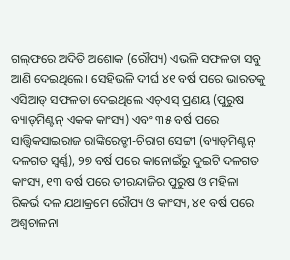ଗଲ୍‌ଫରେ ଅଦିତି ଅଶୋକ (ରୌପ୍ୟ) ଏଭଳି ସଫଳତା ସବୁ ଆଣି ଦେଇଥିଲେ। ସେହିଭଳି ଦୀର୍ଘ ୪୧ ବର୍ଷ ପରେ ଭାରତକୁ ଏସିଆଡ୍ ସଫଳତା ଦେଇଥିଲେ ଏଚ୍‌ଏସ୍ ପ୍ରଣୟ (ପୁରୁଷ ବ୍ୟାଡ୍‌ମିଣ୍ଟନ୍ ଏକକ କାଂସ୍ୟ) ଏବଂ ୩୫ ବର୍ଷ ପରେ ସାତ୍ତ୍ବିକସାଇରାଜ ରାଙ୍କିରେଡ୍ଡୀ-ଚିରାଗ ସେଟ୍ଟୀ (ବ୍ୟାଡ୍‌ମିଣ୍ଟନ୍ ଦଳଗତ ସ୍ବର୍ଣ୍ଣ), ୨୭ ବର୍ଷ ପରେ କାନୋଇଁରୁ ଦୁଇଟି ଦଳଗତ କାଂସ୍ୟ, ୧୩ ବର୍ଷ ପରେ ତୀରନ୍ଦାଜିର ପୁରୁଷ ଓ ମହିଳା ରିକର୍ଭ ଦଳ ଯଥାକ୍ରମେ ରୌପ୍ୟ ଓ କାଂସ୍ୟ, ୪୧ ବର୍ଷ ପରେ ଅଶ୍ବଚାଳନା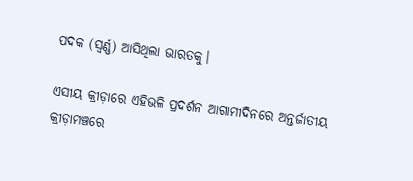ପଦକ (ସ୍ବର୍ଣ୍ଣ) ଆସିଥିଲା ଭାରତକୁ।

ଏସୀୟ କ୍ରୀଡ଼ାରେ ଏହିଭଳି ପ୍ରଦର୍ଶନ ଆଗାମୀଦିନରେ ଅନ୍ତର୍ଜାତୀୟ କ୍ରୀଡ଼ାମଞ୍ଚରେ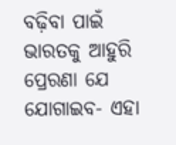ବଢ଼ିବା ପାଇଁ ଭାରତକୁ ଆହୁରି ପ୍ରେରଣା ଯେ ଯୋଗାଇବ- ଏହା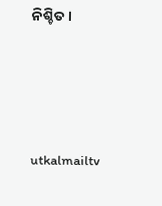ନିଶ୍ଚିତ।




utkalmailtv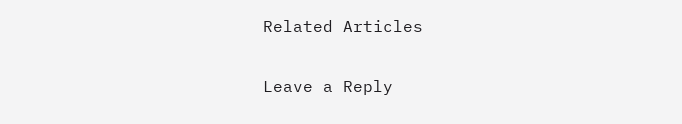Related Articles

Leave a Reply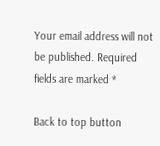Your email address will not be published. Required fields are marked *

Back to top button